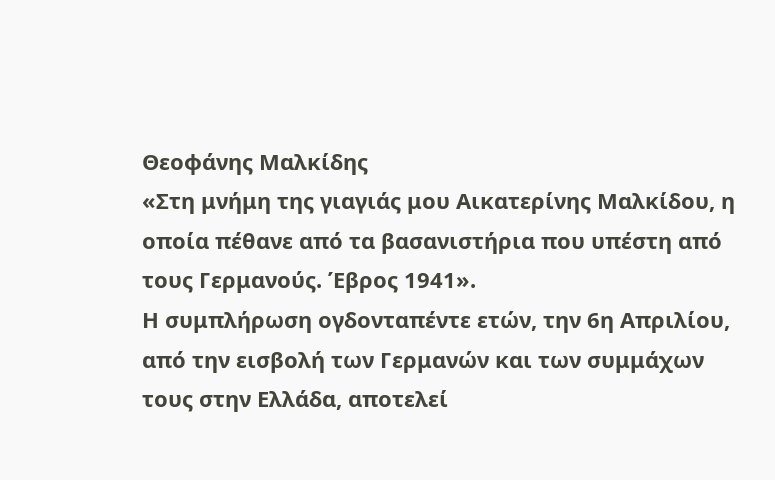Θεοφάνης Μαλκίδης
«Στη μνήμη της γιαγιάς μου Αικατερίνης Μαλκίδου, η οποία πέθανε από τα βασανιστήρια που υπέστη από τους Γερμανούς. Έβρος 1941».
Η συμπλήρωση ογδονταπέντε ετών, την 6η Απριλίου, από την εισβολή των Γερμανών και των συμμάχων τους στην Ελλάδα, αποτελεί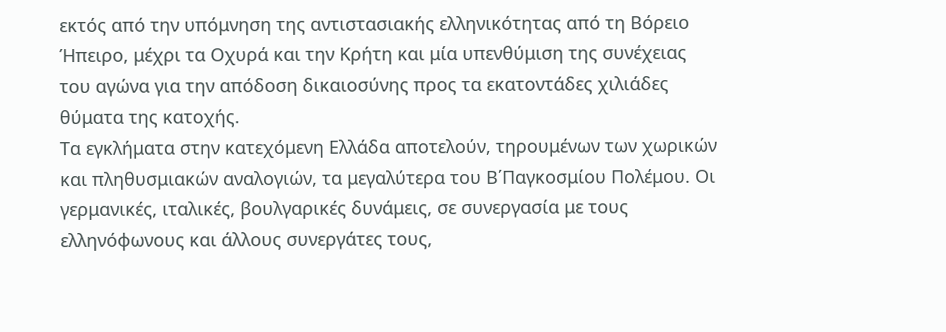εκτός από την υπόμνηση της αντιστασιακής ελληνικότητας από τη Βόρειο Ήπειρο, μέχρι τα Οχυρά και την Κρήτη και μία υπενθύμιση της συνέχειας του αγώνα για την απόδοση δικαιοσύνης προς τα εκατοντάδες χιλιάδες θύματα της κατοχής.
Τα εγκλήματα στην κατεχόμενη Ελλάδα αποτελούν, τηρουμένων των χωρικών και πληθυσμιακών αναλογιών, τα μεγαλύτερα του Β΄Παγκοσμίου Πολέμου. Oι γερμανικές, ιταλικές, βουλγαρικές δυνάμεις, σε συνεργασία με τους ελληνόφωνους και άλλους συνεργάτες τους,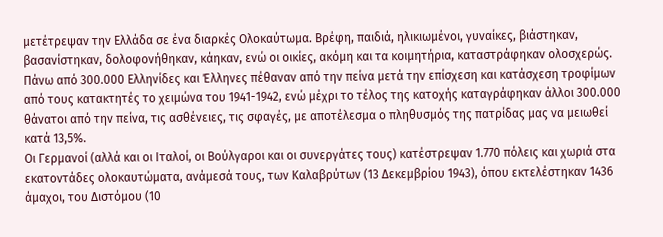μετέτρεψαν την Ελλάδα σε ένα διαρκές Ολοκαύτωμα. Βρέφη, παιδιά, ηλικιωμένοι, γυναίκες, βιάστηκαν, βασανίστηκαν, δολοφονήθηκαν, κάηκαν, ενώ οι οικίες, ακόμη και τα κοιμητήρια, καταστράφηκαν ολοσχερώς.
Πάνω από 300.000 Ελληνίδες και Έλληνες πέθαναν από την πείνα μετά την επίσχεση και κατάσχεση τροφίμων από τους κατακτητές το χειμώνα του 1941-1942, ενώ μέχρι το τέλος της κατοχής καταγράφηκαν άλλοι 300.000 θάνατοι από την πείνα, τις ασθένειες, τις σφαγές, με αποτέλεσμα ο πληθυσμός της πατρίδας μας να μειωθεί κατά 13,5%.
Οι Γερμανοί (αλλά και οι Ιταλοί, οι Βούλγαροι και οι συνεργάτες τους) κατέστρεψαν 1.770 πόλεις και χωριά στα εκατοντάδες ολοκαυτώματα, ανάμεσά τους, των Καλαβρύτων (13 Δεκεμβρίου 1943), όπου εκτελέστηκαν 1436 άμαχοι, του Διστόμου (10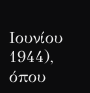Ιουνίου 1944), όπου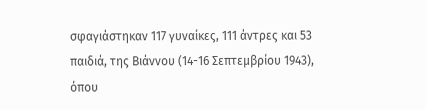σφαγιάστηκαν 117 γυναίκες, 111 άντρες και 53 παιδιά, της Βιάννου (14-16 Σεπτεμβρίου 1943), όπου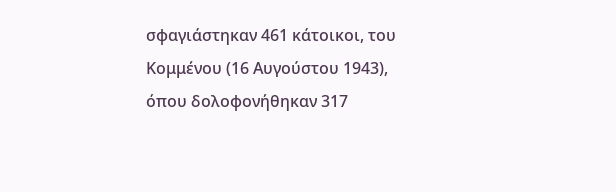σφαγιάστηκαν 461 κάτοικοι, του Κομμένου (16 Αυγούστου 1943), όπου δολοφονήθηκαν 317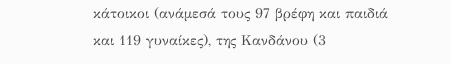κάτοικοι (ανάμεσά τους 97 βρέφη και παιδιά και 119 γυναίκες), της Κανδάνου (3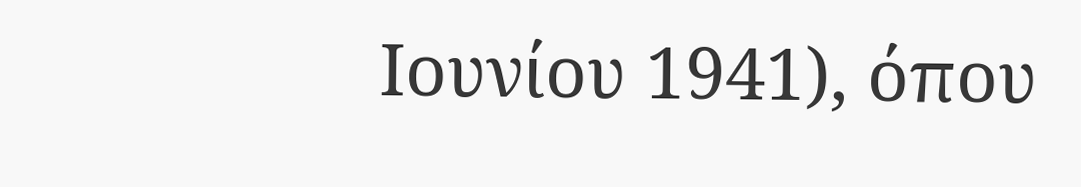Ιουνίου 1941), όπου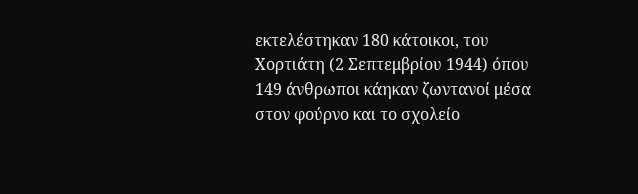εκτελέστηκαν 180 κάτοικοι, του Χορτιάτη (2 Σεπτεμβρίου 1944) όπου 149 άνθρωποι κάηκαν ζωντανοί μέσα στον φούρνο και το σχολείο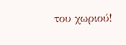του χωριού!